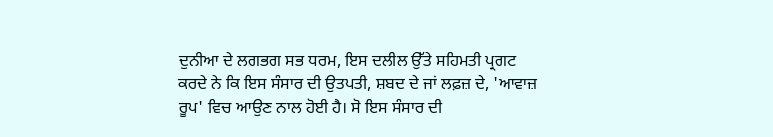ਦੁਨੀਆ ਦੇ ਲਗਭਗ ਸਭ ਧਰਮ, ਇਸ ਦਲੀਲ ਉੱਤੇ ਸਹਿਮਤੀ ਪ੍ਰਗਟ ਕਰਦੇ ਨੇ ਕਿ ਇਸ ਸੰਸਾਰ ਦੀ ਉਤਪਤੀ, ਸ਼ਬਦ ਦੇ ਜਾਂ ਲਫ਼ਜ਼ ਦੇ, 'ਆਵਾਜ਼ ਰੂਪ' ਵਿਚ ਆਉਣ ਨਾਲ ਹੋਈ ਹੈ। ਸੋ ਇਸ ਸੰਸਾਰ ਦੀ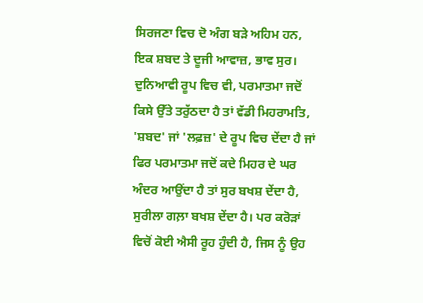ਸਿਰਜਣਾ ਵਿਚ ਦੋ ਅੰਗ ਬੜੇ ਅਹਿਮ ਹਨ, ਇਕ ਸ਼ਬਦ ਤੇ ਦੂਜੀ ਆਵਾਜ਼, ਭਾਵ ਸੁਰ।
ਦੁਨਿਆਵੀ ਰੂਪ ਵਿਚ ਵੀ, ਪਰਮਾਤਮਾ ਜਦੋਂ ਕਿਸੇ ਉੱਤੇ ਤਰੁੱਠਦਾ ਹੈ ਤਾਂ ਵੱਡੀ ਮਿਹਰਾਮਤਿ, 'ਸ਼ਬਦ' ਜਾਂ 'ਲਫ਼ਜ਼' ਦੇ ਰੂਪ ਵਿਚ ਦੇਂਦਾ ਹੈ ਜਾਂ ਫਿਰ ਪਰਮਾਤਮਾ ਜਦੋਂ ਕਦੇ ਮਿਹਰ ਦੇ ਘਰ ਅੰਦਰ ਆਉਂਦਾ ਹੈ ਤਾਂ ਸੁਰ ਬਖਸ਼ ਦੇਂਦਾ ਹੈ, ਸੁਰੀਲਾ ਗਲ਼ਾ ਬਖਸ਼ ਦੇਂਦਾ ਹੈ। ਪਰ ਕਰੋੜਾਂ ਵਿਚੋਂ ਕੋਈ ਐਸੀ ਰੂਹ ਹੁੰਦੀ ਹੈ, ਜਿਸ ਨੂੰ ਉਹ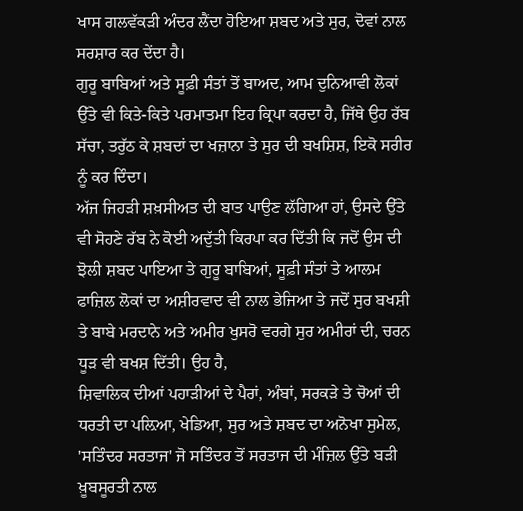ਖਾਸ ਗਲਵੱਕੜੀ ਅੰਦਰ ਲੈਂਦਾ ਹੋਇਆ ਸ਼ਬਦ ਅਤੇ ਸੁਰ, ਦੋਵਾਂ ਨਾਲ ਸਰਸ਼ਾਰ ਕਰ ਦੇਂਦਾ ਹੈ।
ਗੁਰੂ ਬਾਬਿਆਂ ਅਤੇ ਸੂਫ਼ੀ ਸੰਤਾਂ ਤੋਂ ਬਾਅਦ, ਆਮ ਦੁਨਿਆਵੀ ਲੋਕਾਂ ਉੱਤੇ ਵੀ ਕਿਤੇ-ਕਿਤੇ ਪਰਮਾਤਮਾ ਇਹ ਕ੍ਰਿਪਾ ਕਰਦਾ ਹੈ, ਜਿੱਥੇ ਉਹ ਰੱਬ ਸੱਚਾ, ਤਰੁੱਠ ਕੇ ਸ਼ਬਦਾਂ ਦਾ ਖਜ਼ਾਨਾ ਤੇ ਸੁਰ ਦੀ ਬਖਸ਼ਿਸ਼, ਇਕੋ ਸਰੀਰ ਨੂੰ ਕਰ ਦਿੰਦਾ।
ਅੱਜ ਜਿਹੜੀ ਸ਼ਖ਼ਸੀਅਤ ਦੀ ਬਾਤ ਪਾਉਣ ਲੱਗਿਆ ਹਾਂ, ਉਸਦੇ ਉੱਤੇ ਵੀ ਸੋਹਣੇ ਰੱਬ ਨੇ ਕੋਈ ਅਦੁੱਤੀ ਕਿਰਪਾ ਕਰ ਦਿੱਤੀ ਕਿ ਜਦੋਂ ਉਸ ਦੀ ਝੋਲੀ ਸ਼ਬਦ ਪਾਇਆ ਤੇ ਗੁਰੂ ਬਾਬਿਆਂ, ਸੂਫ਼ੀ ਸੰਤਾਂ ਤੇ ਆਲਮ ਫਾਜ਼ਿਲ ਲੋਕਾਂ ਦਾ ਅਸ਼ੀਰਵਾਦ ਵੀ ਨਾਲ ਭੇਜਿਆ ਤੇ ਜਦੋਂ ਸੁਰ ਬਖਸ਼ੀ ਤੇ ਬਾਬੇ ਮਰਦਾਨੇ ਅਤੇ ਅਮੀਰ ਖੁਸਰੋ ਵਰਗੇ ਸੁਰ ਅਮੀਰਾਂ ਦੀ, ਚਰਨ ਧੂੜ ਵੀ ਬਖਸ਼ ਦਿੱਤੀ। ਉਹ ਹੈ,
ਸ਼ਿਵਾਲਿਕ ਦੀਆਂ ਪਹਾੜੀਆਂ ਦੇ ਪੈਰਾਂ, ਅੰਬਾਂ, ਸਰਕੜੇ ਤੇ ਚੋਆਂ ਦੀ ਧਰਤੀ ਦਾ ਪਲ਼ਿਆ, ਖੇਡਿਆ, ਸੁਰ ਅਤੇ ਸ਼ਬਦ ਦਾ ਅਨੋਖਾ ਸੁਮੇਲ, 'ਸਤਿੰਦਰ ਸਰਤਾਜ' ਜੋ ਸਤਿੰਦਰ ਤੋਂ ਸਰਤਾਜ ਦੀ ਮੰਜ਼ਿਲ ਉੱਤੇ ਬੜੀ ਖ਼ੂਬਸੂਰਤੀ ਨਾਲ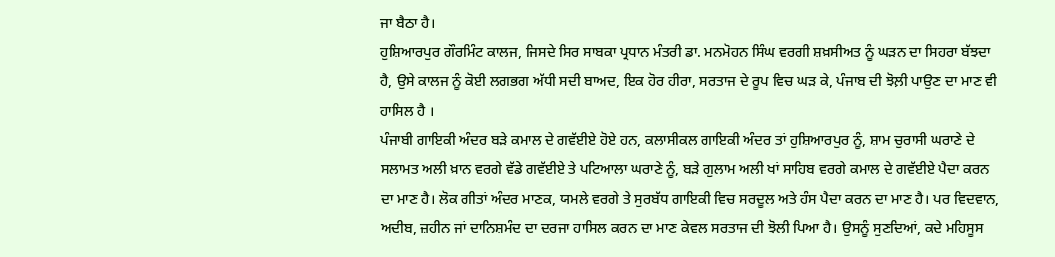ਜਾ ਬੈਠਾ ਹੈ।
ਹੁਸ਼ਿਆਰਪੁਰ ਗੌਰਮਿੰਟ ਕਾਲਜ, ਜਿਸਦੇ ਸਿਰ ਸਾਬਕਾ ਪ੍ਰਧਾਨ ਮੰਤਰੀ ਡਾ. ਮਨਮੋਹਨ ਸਿੰਘ ਵਰਗੀ ਸ਼ਖ਼ਸੀਅਤ ਨੂੰ ਘੜਨ ਦਾ ਸਿਹਰਾ ਬੱਝਦਾ ਹੈ, ਉਸੇ ਕਾਲਜ ਨੂੰ ਕੋਈ ਲਗਭਗ ਅੱਧੀ ਸਦੀ ਬਾਅਦ, ਇਕ ਹੋਰ ਹੀਰਾ, ਸਰਤਾਜ ਦੇ ਰੂਪ ਵਿਚ ਘੜ ਕੇ, ਪੰਜਾਬ ਦੀ ਝੋਲ਼ੀ ਪਾਉਣ ਦਾ ਮਾਣ ਵੀ ਹਾਸਿਲ ਹੈ ।
ਪੰਜਾਬੀ ਗਾਇਕੀ ਅੰਦਰ ਬੜੇ ਕਮਾਲ ਦੇ ਗਵੱਈਏ ਹੋਏ ਹਨ, ਕਲਾਸੀਕਲ ਗਾਇਕੀ ਅੰਦਰ ਤਾਂ ਹੁਸ਼ਿਆਰਪੁਰ ਨੂੰ, ਸ਼ਾਮ ਚੁਰਾਸੀ ਘਰਾਣੇ ਦੇ ਸਲਾਮਤ ਅਲੀ ਖ਼ਾਨ ਵਰਗੇ ਵੱਡੇ ਗਵੱਈਏ ਤੇ ਪਟਿਆਲਾ ਘਰਾਣੇ ਨੂੰ, ਬੜੇ ਗੁਲਾਮ ਅਲੀ ਖਾਂ ਸਾਹਿਬ ਵਰਗੇ ਕਮਾਲ ਦੇ ਗਵੱਈਏ ਪੈਦਾ ਕਰਨ ਦਾ ਮਾਣ ਹੈ। ਲੋਕ ਗੀਤਾਂ ਅੰਦਰ ਮਾਣਕ, ਯਮਲੇ ਵਰਗੇ ਤੇ ਸੁਰਬੱਧ ਗਾਇਕੀ ਵਿਚ ਸਰਦੂਲ ਅਤੇ ਹੰਸ ਪੈਦਾ ਕਰਨ ਦਾ ਮਾਣ ਹੈ। ਪਰ ਵਿਦਵਾਨ, ਅਦੀਬ, ਜ਼ਹੀਨ ਜਾਂ ਦਾਨਿਸ਼ਮੰਦ ਦਾ ਦਰਜਾ ਹਾਸਿਲ ਕਰਨ ਦਾ ਮਾਣ ਕੇਵਲ ਸਰਤਾਜ ਦੀ ਝੋਲੀ ਪਿਆ ਹੈ। ਉਸਨੂੰ ਸੁਣਦਿਆਂ, ਕਦੇ ਮਹਿਸੂਸ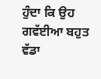ਹੁੰਦਾ ਕਿ ਉਹ ਗਵੱਈਆ ਬਹੁਤ ਵੱਡਾ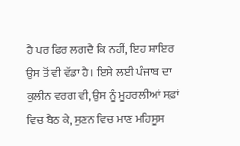ਹੈ ਪਰ ਫਿਰ ਲਗਦੈ ਕਿ ਨਹੀਂ, ਇਹ ਸ਼ਾਇਰ ਉਸ ਤੋਂ ਵੀ ਵੱਡਾ ਹੈ। ਇਸੇ ਲਈ ਪੰਜਾਬ ਦਾ ਕੁਲੀਨ ਵਰਗ ਵੀ, ਉਸ ਨੂੰ ਮੂਹਰਲੀਆਂ ਸਫ਼ਾਂ ਵਿਚ ਬੈਠ ਕੇ, ਸੁਣਨ ਵਿਚ ਮਾਣ ਮਹਿਸੂਸ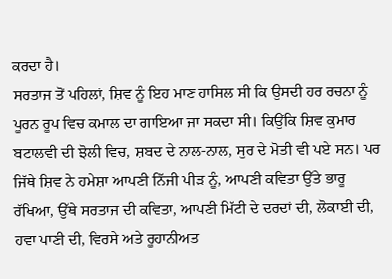ਕਰਦਾ ਹੈ।
ਸਰਤਾਜ ਤੋਂ ਪਹਿਲਾਂ, ਸ਼ਿਵ ਨੂੰ ਇਹ ਮਾਣ ਹਾਸਿਲ ਸੀ ਕਿ ਉਸਦੀ ਹਰ ਰਚਨਾ ਨੂੰ ਪੂਰਨ ਰੂਪ ਵਿਚ ਕਮਾਲ ਦਾ ਗਾਇਆ ਜਾ ਸਕਦਾ ਸੀ। ਕਿਉਂਕਿ ਸ਼ਿਵ ਕੁਮਾਰ ਬਟਾਲਵੀ ਦੀ ਝੋਲੀ ਵਿਚ, ਸ਼ਬਦ ਦੇ ਨਾਲ-ਨਾਲ, ਸੁਰ ਦੇ ਮੋਤੀ ਵੀ ਪਏ ਸਨ। ਪਰ ਜਿੱਥੇ ਸ਼ਿਵ ਨੇ ਹਮੇਸ਼ਾ ਆਪਣੀ ਨਿੱਜੀ ਪੀੜ ਨੂੰ, ਆਪਣੀ ਕਵਿਤਾ ਉੱਤੇ ਭਾਰੂ ਰੱਖਿਆ, ਉੱਥੇ ਸਰਤਾਜ ਦੀ ਕਵਿਤਾ, ਆਪਣੀ ਮਿੱਟੀ ਦੇ ਦਰਦਾਂ ਦੀ, ਲੋਕਾਈ ਦੀ, ਹਵਾ ਪਾਣੀ ਦੀ, ਵਿਰਸੇ ਅਤੇ ਰੂਹਾਨੀਅਤ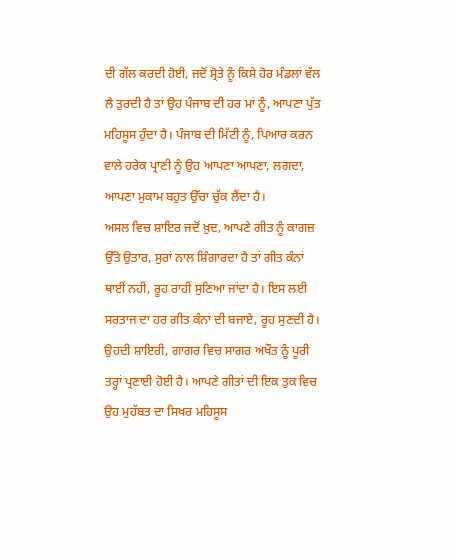ਦੀ ਗੱਲ ਕਰਦੀ ਹੋਈ, ਜਦੋਂ ਸ੍ਰੋਤੇ ਨੂੰ ਕਿਸੇ ਹੋਰ ਮੰਡਲਾਂ ਵੱਲ ਲੈ ਤੁਰਦੀ ਹੈ ਤਾਂ ਉਹ ਪੰਜਾਬ ਦੀ ਹਰ ਮਾਂ ਨੂੰ, ਆਪਣਾ ਪੁੱਤ ਮਹਿਸੂਸ ਹੁੰਦਾ ਹੈ। ਪੰਜਾਬ ਦੀ ਮਿੱਟੀ ਨੂੰ, ਪਿਆਰ ਕਰਨ ਵਾਲੇ ਹਰੇਕ ਪ੍ਰਾਣੀ ਨੂੰ ਉਹ ਆਪਣਾ ਆਪਣਾ, ਲਗਦਾ, ਆਪਣਾ ਮੁਕਾਮ ਬਹੁਤ ਉੱਚਾ ਚੁੱਕ ਲੈਂਦਾ ਹੈ।
ਅਸਲ ਵਿਚ ਸ਼ਾਇਰ ਜਦੋਂ ਖ਼ੁਦ, ਆਪਣੇ ਗੀਤ ਨੂੰ ਕਾਗਜ਼ ਉੱਤੇ ਉਤਾਰ, ਸੁਰਾਂ ਨਾਲ ਸ਼ਿੰਗਾਰਦਾ ਹੈ ਤਾਂ ਗੀਤ ਕੰਨਾਂ ਥਾਈਂ ਨਹੀਂ, ਰੂਹ ਰਾਹੀਂ ਸੁਣਿਆ ਜਾਂਦਾ ਹੈ। ਇਸ ਲਈ ਸਰਤਾਜ ਦਾ ਹਰ ਗੀਤ ਕੰਨਾਂ ਦੀ ਬਜਾਏ, ਰੂਹ ਸੁਣਦੀ ਹੈ। ਉਹਦੀ ਸ਼ਾਇਰੀ, ਗਾਗਰ ਵਿਚ ਸਾਗਰ ਅਖੌਤ ਨੂੰ ਪੂਰੀ ਤਰ੍ਹਾਂ ਪ੍ਰਣਾਈ ਹੋਈ ਹੈ। ਆਪਣੇ ਗੀਤਾਂ ਦੀ ਇਕ ਤੁਕ ਵਿਚ ਉਹ ਮੁਹੱਬਤ ਦਾ ਸਿਖਰ ਮਹਿਸੂਸ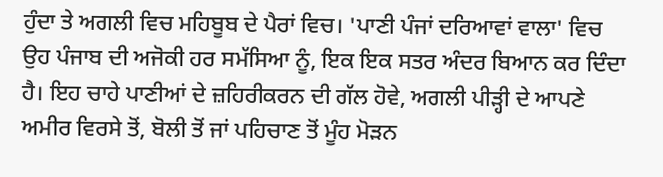ਹੁੰਦਾ ਤੇ ਅਗਲੀ ਵਿਚ ਮਹਿਬੂਬ ਦੇ ਪੈਰਾਂ ਵਿਚ। 'ਪਾਣੀ ਪੰਜਾਂ ਦਰਿਆਵਾਂ ਵਾਲਾ' ਵਿਚ ਉਹ ਪੰਜਾਬ ਦੀ ਅਜੋਕੀ ਹਰ ਸਮੱਸਿਆ ਨੂੰ, ਇਕ ਇਕ ਸਤਰ ਅੰਦਰ ਬਿਆਨ ਕਰ ਦਿੰਦਾ ਹੈ। ਇਹ ਚਾਹੇ ਪਾਣੀਆਂ ਦੇ ਜ਼ਹਿਰੀਕਰਨ ਦੀ ਗੱਲ ਹੋਵੇ, ਅਗਲੀ ਪੀੜ੍ਹੀ ਦੇ ਆਪਣੇ ਅਮੀਰ ਵਿਰਸੇ ਤੋਂ, ਬੋਲੀ ਤੋਂ ਜਾਂ ਪਹਿਚਾਣ ਤੋਂ ਮੂੰਹ ਮੋੜਨ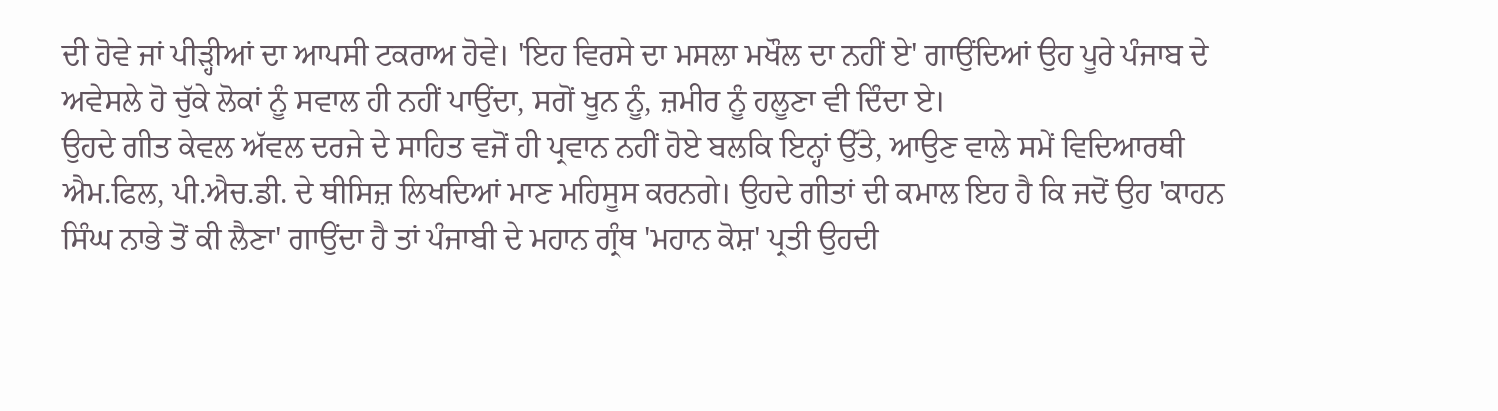ਦੀ ਹੋਵੇ ਜਾਂ ਪੀੜ੍ਹੀਆਂ ਦਾ ਆਪਸੀ ਟਕਰਾਅ ਹੋਵੇ। 'ਇਹ ਵਿਰਸੇ ਦਾ ਮਸਲਾ ਮਖੌਲ ਦਾ ਨਹੀਂ ਏ' ਗਾਉਂਦਿਆਂ ਉਹ ਪੂਰੇ ਪੰਜਾਬ ਦੇ ਅਵੇਸਲੇ ਹੋ ਚੁੱਕੇ ਲੋਕਾਂ ਨੂੰ ਸਵਾਲ ਹੀ ਨਹੀਂ ਪਾਉਂਦਾ, ਸਗੋਂ ਖੂਨ ਨੂੰ, ਜ਼ਮੀਰ ਨੂੰ ਹਲੂਣਾ ਵੀ ਦਿੰਦਾ ਏ।
ਉਹਦੇ ਗੀਤ ਕੇਵਲ ਅੱਵਲ ਦਰਜੇ ਦੇ ਸਾਹਿਤ ਵਜੋਂ ਹੀ ਪ੍ਰਵਾਨ ਨਹੀਂ ਹੋਏ ਬਲਕਿ ਇਨ੍ਹਾਂ ਉੱਤੇ, ਆਉਣ ਵਾਲੇ ਸਮੇਂ ਵਿਦਿਆਰਥੀ ਐਮ.ਫਿਲ, ਪੀ.ਐਚ.ਡੀ. ਦੇ ਥੀਸਿਜ਼ ਲਿਖਦਿਆਂ ਮਾਣ ਮਹਿਸੂਸ ਕਰਨਗੇ। ਉਹਦੇ ਗੀਤਾਂ ਦੀ ਕਮਾਲ ਇਹ ਹੈ ਕਿ ਜਦੋਂ ਉਹ 'ਕਾਹਨ ਸਿੰਘ ਨਾਭੇ ਤੋਂ ਕੀ ਲੈਣਾ' ਗਾਉਂਦਾ ਹੈ ਤਾਂ ਪੰਜਾਬੀ ਦੇ ਮਹਾਨ ਗ੍ਰੰਥ 'ਮਹਾਨ ਕੋਸ਼' ਪ੍ਰਤੀ ਉਹਦੀ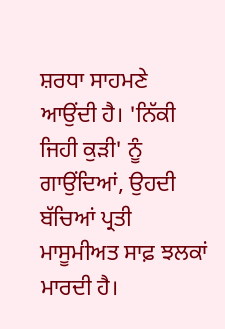ਸ਼ਰਧਾ ਸਾਹਮਣੇ ਆਉਂਦੀ ਹੈ। 'ਨਿੱਕੀ ਜਿਹੀ ਕੁੜੀ' ਨੂੰ ਗਾਉਂਦਿਆਂ, ਉਹਦੀ ਬੱਚਿਆਂ ਪ੍ਰਤੀ ਮਾਸੂਮੀਅਤ ਸਾਫ਼ ਝਲਕਾਂ ਮਾਰਦੀ ਹੈ।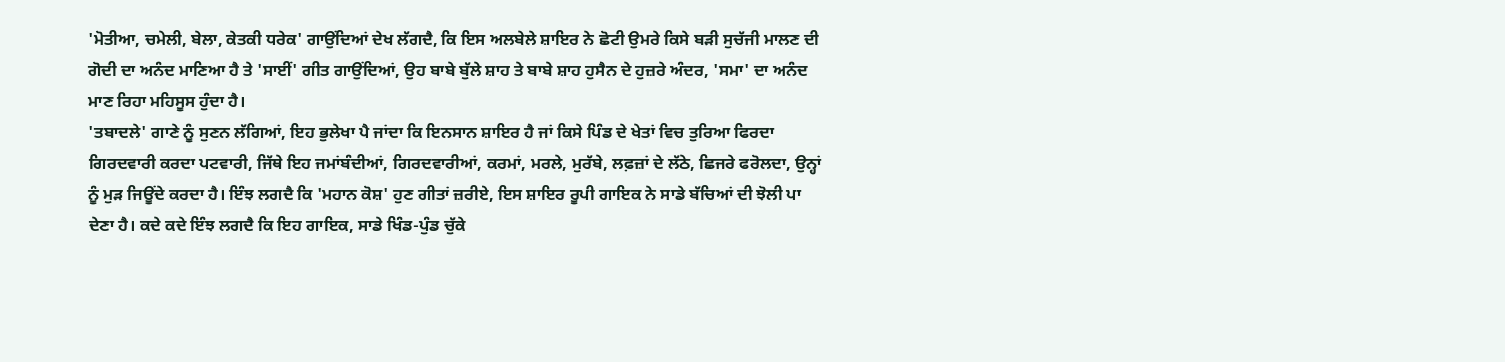'ਮੋਤੀਆ, ਚਮੇਲੀ, ਬੇਲਾ, ਕੇਤਕੀ ਧਰੇਕ' ਗਾਉਂਦਿਆਂ ਦੇਖ ਲੱਗਦੈ, ਕਿ ਇਸ ਅਲਬੇਲੇ ਸ਼ਾਇਰ ਨੇ ਛੋਟੀ ਉਮਰੇ ਕਿਸੇ ਬੜੀ ਸੁਚੱਜੀ ਮਾਲਣ ਦੀ ਗੋਦੀ ਦਾ ਅਨੰਦ ਮਾਣਿਆ ਹੈ ਤੇ 'ਸਾਈਂ' ਗੀਤ ਗਾਉਂਦਿਆਂ, ਉਹ ਬਾਬੇ ਬੁੱਲੇ ਸ਼ਾਹ ਤੇ ਬਾਬੇ ਸ਼ਾਹ ਹੁਸੈਨ ਦੇ ਹੁਜ਼ਰੇ ਅੰਦਰ, 'ਸਮਾ' ਦਾ ਅਨੰਦ ਮਾਣ ਰਿਹਾ ਮਹਿਸੂਸ ਹੁੰਦਾ ਹੈ।
'ਤਬਾਦਲੇ' ਗਾਣੇ ਨੂੰ ਸੁਣਨ ਲੱਗਿਆਂ, ਇਹ ਭੁਲੇਖਾ ਪੈ ਜਾਂਦਾ ਕਿ ਇਨਸਾਨ ਸ਼ਾਇਰ ਹੈ ਜਾਂ ਕਿਸੇ ਪਿੰਡ ਦੇ ਖੇਤਾਂ ਵਿਚ ਤੁਰਿਆ ਫਿਰਦਾ ਗਿਰਦਵਾਰੀ ਕਰਦਾ ਪਟਵਾਰੀ, ਜਿੱਥੇ ਇਹ ਜਮਾਂਬੰਦੀਆਂ, ਗਿਰਦਵਾਰੀਆਂ, ਕਰਮਾਂ, ਮਰਲੇ, ਮੁਰੱਬੇ, ਲਫ਼ਜ਼ਾਂ ਦੇ ਲੱਠੇ, ਛਿਜਰੇ ਫਰੋਲਦਾ, ਉਨ੍ਹਾਂ ਨੂੰ ਮੁੜ ਜਿਊਂਦੇ ਕਰਦਾ ਹੈ। ਇੰਝ ਲਗਦੈ ਕਿ 'ਮਹਾਨ ਕੋਸ਼' ਹੁਣ ਗੀਤਾਂ ਜ਼ਰੀਏ, ਇਸ ਸ਼ਾਇਰ ਰੂਪੀ ਗਾਇਕ ਨੇ ਸਾਡੇ ਬੱਚਿਆਂ ਦੀ ਝੋਲੀ ਪਾ ਦੇਣਾ ਹੈ। ਕਦੇ ਕਦੇ ਇੰਝ ਲਗਦੈ ਕਿ ਇਹ ਗਾਇਕ, ਸਾਡੇ ਖਿੰਡ-ਪੁੰਡ ਚੁੱਕੇ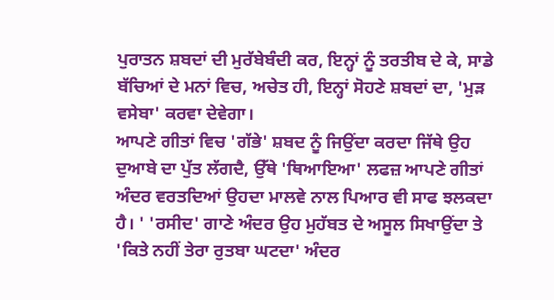ਪੁਰਾਤਨ ਸ਼ਬਦਾਂ ਦੀ ਮੁਰੱਬੇਬੰਦੀ ਕਰ, ਇਨ੍ਹਾਂ ਨੂੰ ਤਰਤੀਬ ਦੇ ਕੇ, ਸਾਡੇ ਬੱਚਿਆਂ ਦੇ ਮਨਾਂ ਵਿਚ, ਅਚੇਤ ਹੀ, ਇਨ੍ਹਾਂ ਸੋਹਣੇ ਸ਼ਬਦਾਂ ਦਾ, 'ਮੁੜ ਵਸੇਬਾ' ਕਰਵਾ ਦੇਵੇਗਾ।
ਆਪਣੇ ਗੀਤਾਂ ਵਿਚ 'ਗੱਭੇ' ਸ਼ਬਦ ਨੂੰ ਜਿਉਂਦਾ ਕਰਦਾ ਜਿੱਥੇ ਉਹ ਦੁਆਬੇ ਦਾ ਪੁੱਤ ਲੱਗਦੈ, ਉੱਥੇ 'ਥਿਆਇਆ' ਲਫਜ਼ ਆਪਣੇ ਗੀਤਾਂ ਅੰਦਰ ਵਰਤਦਿਆਂ ਉਹਦਾ ਮਾਲਵੇ ਨਾਲ ਪਿਆਰ ਵੀ ਸਾਫ ਝਲਕਦਾ ਹੈ। ' 'ਰਸੀਦ' ਗਾਣੇ ਅੰਦਰ ਉਹ ਮੁਹੱਬਤ ਦੇ ਅਸੂਲ ਸਿਖਾਉਂਦਾ ਤੇ 'ਕਿਤੇ ਨਹੀਂ ਤੇਰਾ ਰੁਤਬਾ ਘਟਦਾ' ਅੰਦਰ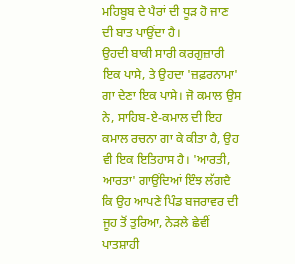ਮਹਿਬੂਬ ਦੇ ਪੈਰਾਂ ਦੀ ਧੂੜ ਹੋ ਜਾਣ ਦੀ ਬਾਤ ਪਾਉਂਦਾ ਹੈ।
ਉਹਦੀ ਬਾਕੀ ਸਾਰੀ ਕਰਗੁਜ਼ਾਰੀ ਇਕ ਪਾਸੇ, ਤੇ ਉਹਦਾ 'ਜ਼ਫ਼ਰਨਾਮਾ' ਗਾ ਦੇਣਾ ਇਕ ਪਾਸੇ। ਜੋ ਕਮਾਲ ਉਸ ਨੇ, ਸਾਹਿਬ-ਏ-ਕਮਾਲ ਦੀ ਇਹ ਕਮਾਲ ਰਚਨਾ ਗਾ ਕੇ ਕੀਤਾ ਹੈ, ਉਹ ਵੀ ਇਕ ਇਤਿਹਾਸ ਹੈ। 'ਆਰਤੀ, ਆਰਤਾ' ਗਾਉਂਦਿਆਂ ਇੰਝ ਲੱਗਦੈ ਕਿ ਉਹ ਆਪਣੇ ਪਿੰਡ ਬਜਰਾਵਰ ਦੀ ਜੂਹ ਤੋਂ ਤੁਰਿਆ, ਨੇੜਲੇ ਛੇਵੀਂ ਪਾਤਸ਼ਾਹੀ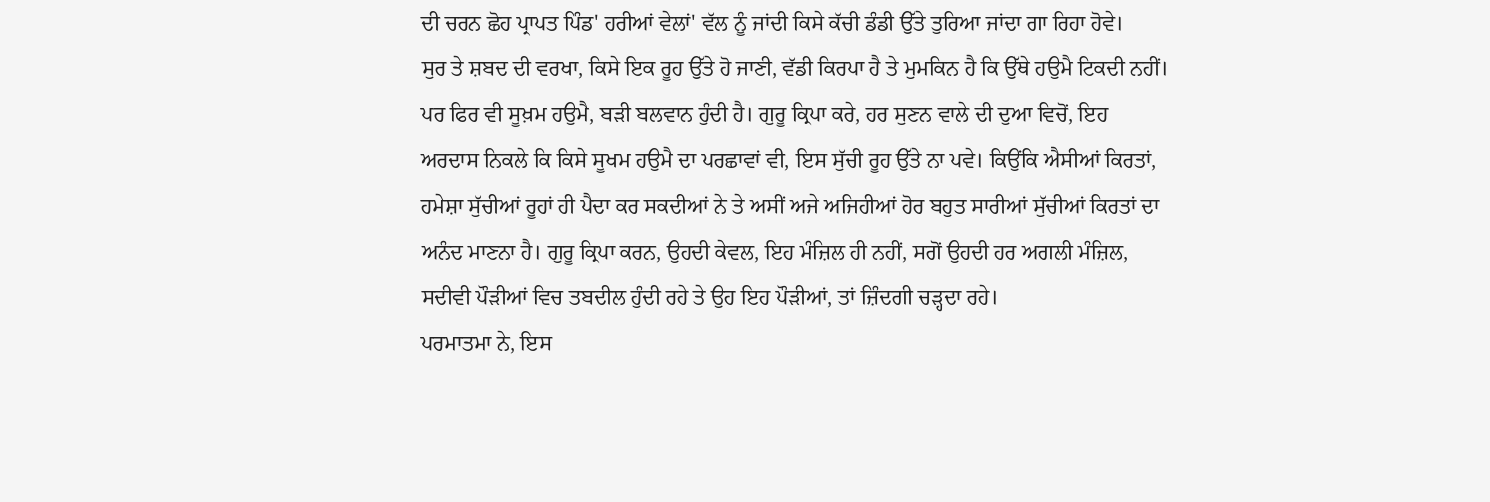ਦੀ ਚਰਨ ਛੋਹ ਪ੍ਰਾਪਤ ਪਿੰਡ' ਹਰੀਆਂ ਵੇਲਾਂ' ਵੱਲ ਨੂੰ ਜਾਂਦੀ ਕਿਸੇ ਕੱਚੀ ਡੰਡੀ ਉੱਤੇ ਤੁਰਿਆ ਜਾਂਦਾ ਗਾ ਰਿਹਾ ਹੋਵੇ।
ਸੁਰ ਤੇ ਸ਼ਬਦ ਦੀ ਵਰਖਾ, ਕਿਸੇ ਇਕ ਰੂਹ ਉੱਤੇ ਹੋ ਜਾਣੀ, ਵੱਡੀ ਕਿਰਪਾ ਹੈ ਤੇ ਮੁਮਕਿਨ ਹੈ ਕਿ ਉੱਥੇ ਹਉਮੈ ਟਿਕਦੀ ਨਹੀਂ। ਪਰ ਫਿਰ ਵੀ ਸੂਖ਼ਮ ਹਉਮੈ, ਬੜੀ ਬਲਵਾਨ ਹੁੰਦੀ ਹੈ। ਗੁਰੂ ਕ੍ਰਿਪਾ ਕਰੇ, ਹਰ ਸੁਣਨ ਵਾਲੇ ਦੀ ਦੁਆ ਵਿਚੋਂ, ਇਹ ਅਰਦਾਸ ਨਿਕਲੇ ਕਿ ਕਿਸੇ ਸੂਖਮ ਹਉਮੈ ਦਾ ਪਰਛਾਵਾਂ ਵੀ, ਇਸ ਸੁੱਚੀ ਰੂਹ ਉੱਤੇ ਨਾ ਪਵੇ। ਕਿਉਂਕਿ ਐਸੀਆਂ ਕਿਰਤਾਂ, ਹਮੇਸ਼ਾ ਸੁੱਚੀਆਂ ਰੂਹਾਂ ਹੀ ਪੈਦਾ ਕਰ ਸਕਦੀਆਂ ਨੇ ਤੇ ਅਸੀਂ ਅਜੇ ਅਜਿਹੀਆਂ ਹੋਰ ਬਹੁਤ ਸਾਰੀਆਂ ਸੁੱਚੀਆਂ ਕਿਰਤਾਂ ਦਾ ਅਨੰਦ ਮਾਣਨਾ ਹੈ। ਗੁਰੂ ਕ੍ਰਿਪਾ ਕਰਨ, ਉਹਦੀ ਕੇਵਲ, ਇਹ ਮੰਜ਼ਿਲ ਹੀ ਨਹੀਂ, ਸਗੋਂ ਉਹਦੀ ਹਰ ਅਗਲੀ ਮੰਜ਼ਿਲ, ਸਦੀਵੀ ਪੌੜੀਆਂ ਵਿਚ ਤਬਦੀਲ ਹੁੰਦੀ ਰਹੇ ਤੇ ਉਹ ਇਹ ਪੌੜੀਆਂ, ਤਾਂ ਜ਼ਿੰਦਗੀ ਚੜ੍ਹਦਾ ਰਹੇ।
ਪਰਮਾਤਮਾ ਨੇ, ਇਸ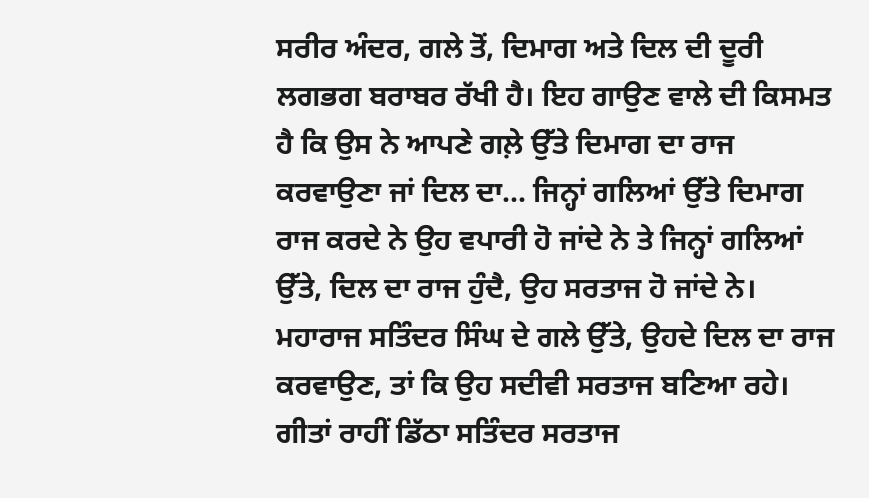ਸਰੀਰ ਅੰਦਰ, ਗਲੇ ਤੋਂ, ਦਿਮਾਗ ਅਤੇ ਦਿਲ ਦੀ ਦੂਰੀ ਲਗਭਗ ਬਰਾਬਰ ਰੱਖੀ ਹੈ। ਇਹ ਗਾਉਣ ਵਾਲੇ ਦੀ ਕਿਸਮਤ ਹੈ ਕਿ ਉਸ ਨੇ ਆਪਣੇ ਗਲ਼ੇ ਉੱਤੇ ਦਿਮਾਗ ਦਾ ਰਾਜ ਕਰਵਾਉਣਾ ਜਾਂ ਦਿਲ ਦਾ... ਜਿਨ੍ਹਾਂ ਗਲਿਆਂ ਉੱਤੇ ਦਿਮਾਗ ਰਾਜ ਕਰਦੇ ਨੇ ਉਹ ਵਪਾਰੀ ਹੋ ਜਾਂਦੇ ਨੇ ਤੇ ਜਿਨ੍ਹਾਂ ਗਲਿਆਂ ਉੱਤੇ, ਦਿਲ ਦਾ ਰਾਜ ਹੁੰਦੈ, ਉਹ ਸਰਤਾਜ ਹੋ ਜਾਂਦੇ ਨੇ। ਮਹਾਰਾਜ ਸਤਿੰਦਰ ਸਿੰਘ ਦੇ ਗਲੇ ਉੱਤੇ, ਉਹਦੇ ਦਿਲ ਦਾ ਰਾਜ ਕਰਵਾਉਣ, ਤਾਂ ਕਿ ਉਹ ਸਦੀਵੀ ਸਰਤਾਜ ਬਣਿਆ ਰਹੇ।
ਗੀਤਾਂ ਰਾਹੀਂ ਡਿੱਠਾ ਸਤਿੰਦਰ ਸਰਤਾਜ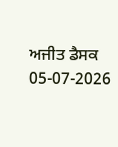ਅਜੀਤ ਡੈਸਕ
05-07-2026